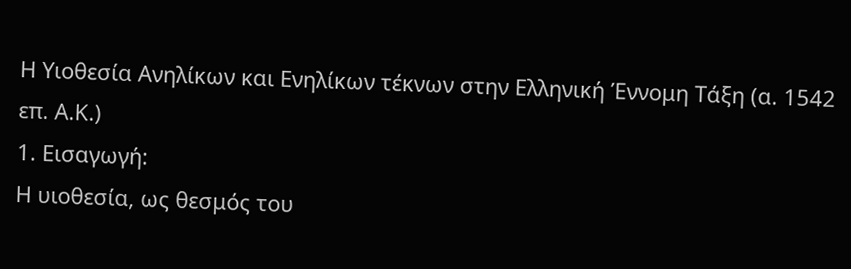Η Υιοθεσία Ανηλίκων και Ενηλίκων τέκνων στην Ελληνική Έννομη Τάξη (α. 1542 επ. Α.Κ.)
1. Εισαγωγή:
Η υιοθεσία, ως θεσμός του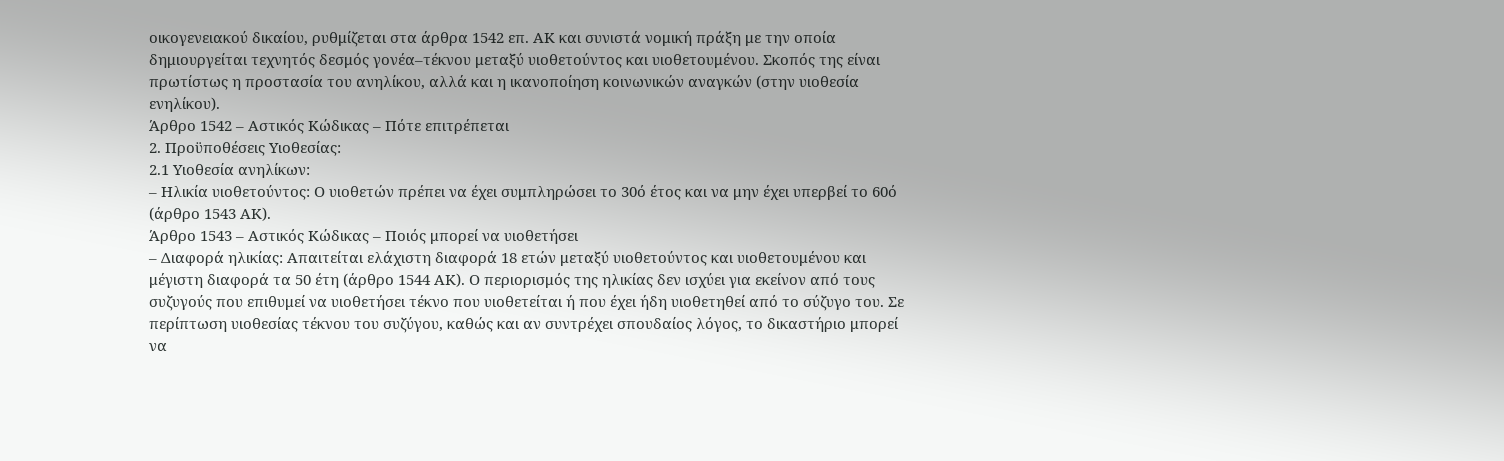οικογενειακού δικαίου, ρυθμίζεται στα άρθρα 1542 επ. ΑΚ και συνιστά νομική πράξη με την οποία δημιουργείται τεχνητός δεσμός γονέα–τέκνου μεταξύ υιοθετούντος και υιοθετουμένου. Σκοπός της είναι πρωτίστως η προστασία του ανηλίκου, αλλά και η ικανοποίηση κοινωνικών αναγκών (στην υιοθεσία ενηλίκου).
Άρθρο 1542 – Αστικός Κώδικας – Πότε επιτρέπεται
2. Προϋποθέσεις Υιοθεσίας:
2.1 Υιοθεσία ανηλίκων:
– Ηλικία υιοθετούντος: Ο υιοθετών πρέπει να έχει συμπληρώσει το 30ό έτος και να μην έχει υπερβεί το 60ό (άρθρο 1543 ΑΚ).
Άρθρο 1543 – Αστικός Κώδικας – Ποιός μπορεί να υιοθετήσει
– Διαφορά ηλικίας: Απαιτείται ελάχιστη διαφορά 18 ετών μεταξύ υιοθετούντος και υιοθετουμένου και μέγιστη διαφορά τα 50 έτη (άρθρο 1544 ΑΚ). Ο περιορισμός της ηλικίας δεν ισχύει για εκείνον από τους συζυγούς που επιθυμεί να υιοθετήσει τέκνο που υιοθετείται ή που έχει ήδη υιοθετηθεί από το σύζυγο του. Σε περίπτωση υιοθεσίας τέκνου του συζύγου, καθώς και αν συντρέχει σπουδαίος λόγος, το δικαστήριο μπορεί να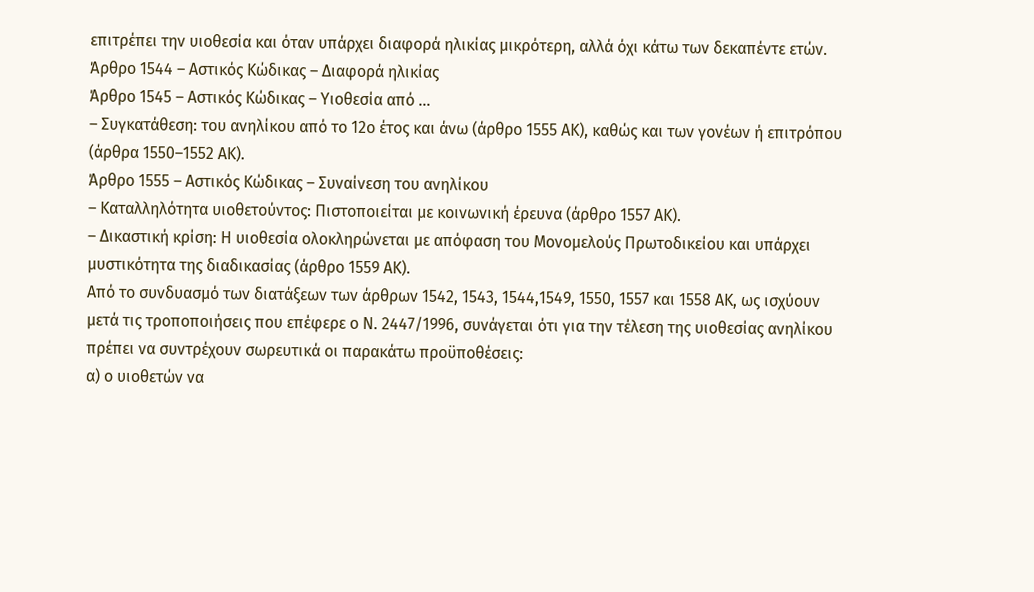επιτρέπει την υιοθεσία και όταν υπάρχει διαφορά ηλικίας μικρότερη, αλλά όχι κάτω των δεκαπέντε ετών.
Άρθρο 1544 – Αστικός Κώδικας – Διαφορά ηλικίας
Άρθρο 1545 – Αστικός Κώδικας – Υιοθεσία από …
– Συγκατάθεση: του ανηλίκου από το 12ο έτος και άνω (άρθρο 1555 ΑΚ), καθώς και των γονέων ή επιτρόπου (άρθρα 1550–1552 ΑΚ).
Άρθρο 1555 – Αστικός Κώδικας – Συναίνεση του ανηλίκου
– Καταλληλότητα υιοθετούντος: Πιστοποιείται με κοινωνική έρευνα (άρθρο 1557 ΑΚ).
– Δικαστική κρίση: Η υιοθεσία ολοκληρώνεται με απόφαση του Μονομελούς Πρωτοδικείου και υπάρχει μυστικότητα της διαδικασίας (άρθρο 1559 ΑΚ).
Από το συνδυασμό των διατάξεων των άρθρων 1542, 1543, 1544,1549, 1550, 1557 και 1558 ΑΚ, ως ισχύουν μετά τις τροποποιήσεις που επέφερε ο Ν. 2447/1996, συνάγεται ότι για την τέλεση της υιοθεσίας ανηλίκου πρέπει να συντρέχουν σωρευτικά οι παρακάτω προϋποθέσεις:
α) ο υιοθετών να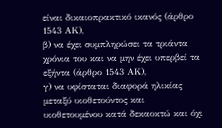είναι δικαιοπρακτικό ικανός (άρθρο 1543 ΑΚ),
β) να έχει συμπληρώσει τα τριάντα χρόνια του και να μην έχει υπερβεί τα εξήντα (άρθρο 1543 ΑΚ),
γ) να υφίσταται διαφορά ηλικίας μεταξύ υιοθετούντος και υιοθετουμένου κατά δεκαοκτώ και όχι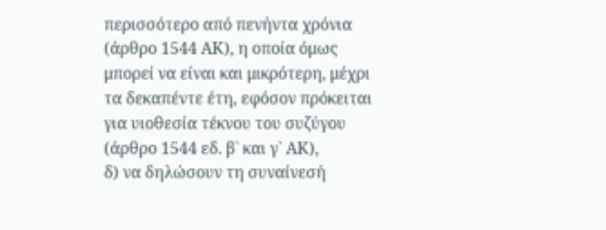περισσότερο από πενήντα χρόνια (άρθρο 1544 ΑΚ), η οποία όμως μπορεί να είναι και μικρότερη, μέχρι τα δεκαπέντε έτη, εφόσον πρόκειται για υιοθεσία τέκνου του συζύγου (άρθρο 1544 εδ. β` και γ` ΑΚ),
δ) να δηλώσουν τη συναίνεσή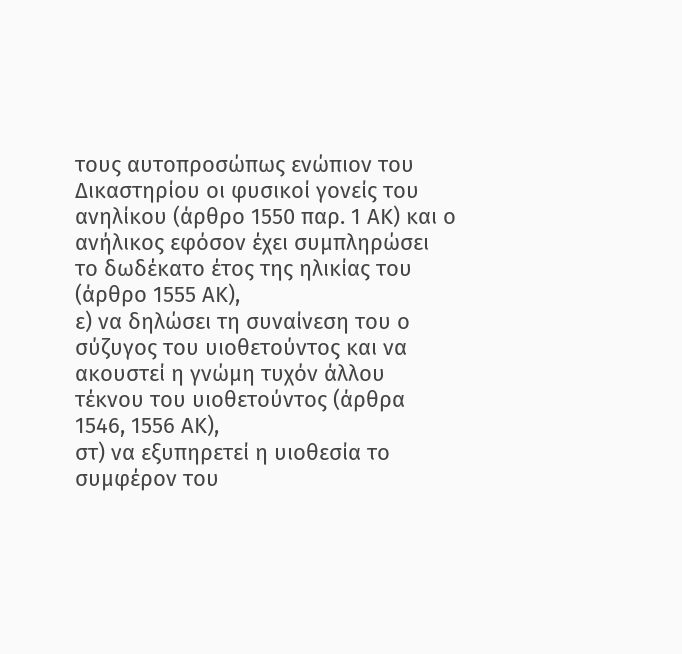τους αυτοπροσώπως ενώπιον του Δικαστηρίου οι φυσικοί γονείς του ανηλίκου (άρθρο 1550 παρ. 1 ΑΚ) και ο ανήλικος εφόσον έχει συμπληρώσει το δωδέκατο έτος της ηλικίας του (άρθρο 1555 ΑΚ),
ε) να δηλώσει τη συναίνεση του ο σύζυγος του υιοθετούντος και να ακουστεί η γνώμη τυχόν άλλου τέκνου του υιοθετούντος (άρθρα 1546, 1556 ΑΚ),
στ) να εξυπηρετεί η υιοθεσία το συμφέρον του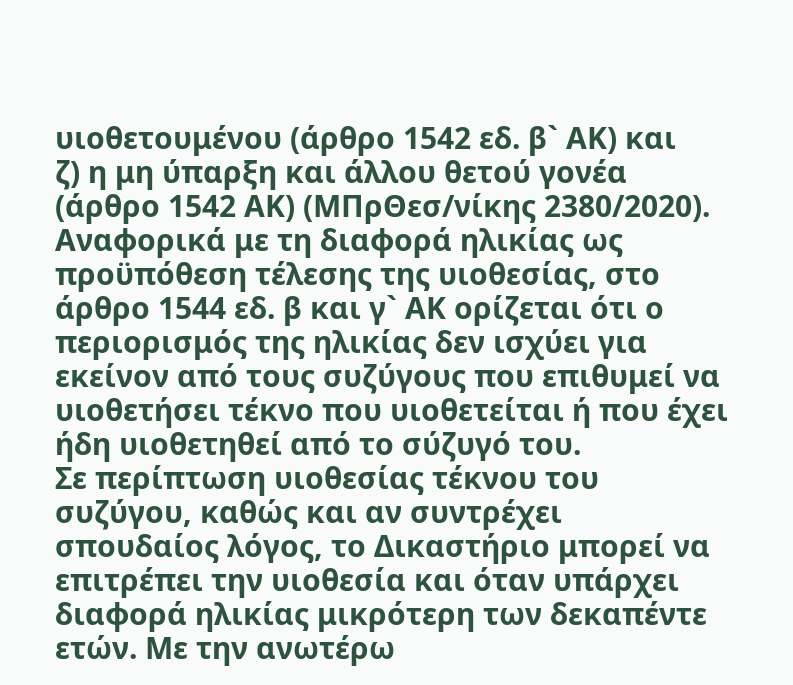υιοθετουμένου (άρθρο 1542 εδ. β` ΑΚ) και
ζ) η μη ύπαρξη και άλλου θετού γονέα (άρθρο 1542 ΑΚ) (ΜΠρΘεσ/νίκης 2380/2020).
Αναφορικά με τη διαφορά ηλικίας ως προϋπόθεση τέλεσης της υιοθεσίας, στο άρθρο 1544 εδ. β και γ` ΑΚ ορίζεται ότι ο περιορισμός της ηλικίας δεν ισχύει για εκείνον από τους συζύγους που επιθυμεί να υιοθετήσει τέκνο που υιοθετείται ή που έχει ήδη υιοθετηθεί από το σύζυγό του.
Σε περίπτωση υιοθεσίας τέκνου του συζύγου, καθώς και αν συντρέχει σπουδαίος λόγος, το Δικαστήριο μπορεί να επιτρέπει την υιοθεσία και όταν υπάρχει διαφορά ηλικίας μικρότερη των δεκαπέντε ετών. Με την ανωτέρω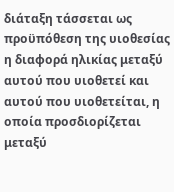διάταξη τάσσεται ως προϋπόθεση της υιοθεσίας η διαφορά ηλικίας μεταξύ αυτού που υιοθετεί και αυτού που υιοθετείται, η οποία προσδιορίζεται μεταξύ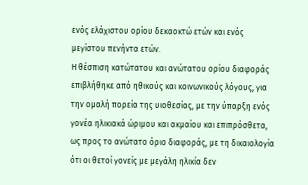ενός ελάχιστου ορίου δεκαοκτώ ετών και ενός μεγίστου πενήντα ετών.
Η θέσπιση κατώτατου και ανώτατου ορίου διαφοράς επιβλήθηκε από ηθικούς και κοινωνικούς λόγους, για την ομαλή πορεία της υιοθεσίας, με την ύπαρξη ενός γονέα ηλικιακά ώριμου και ακμαίου και επιπρόσθετα, ως προς το ανώτατο όριο διαφοράς, με τη δικαιολογία ότι οι θετοί γονείς με μεγάλη ηλικία δεν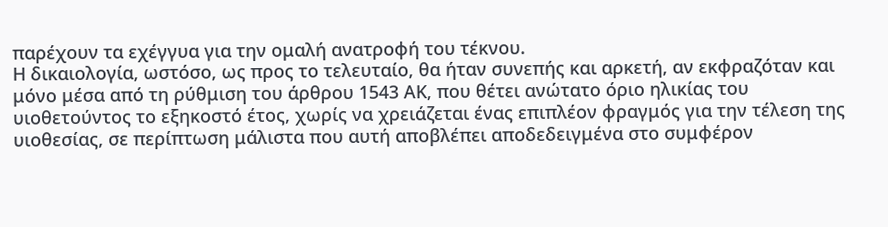παρέχουν τα εχέγγυα για την ομαλή ανατροφή του τέκνου.
Η δικαιολογία, ωστόσο, ως προς το τελευταίο, θα ήταν συνεπής και αρκετή, αν εκφραζόταν και μόνο μέσα από τη ρύθμιση του άρθρου 1543 ΑΚ, που θέτει ανώτατο όριο ηλικίας του υιοθετούντος το εξηκοστό έτος, χωρίς να χρειάζεται ένας επιπλέον φραγμός για την τέλεση της υιοθεσίας, σε περίπτωση μάλιστα που αυτή αποβλέπει αποδεδειγμένα στο συμφέρον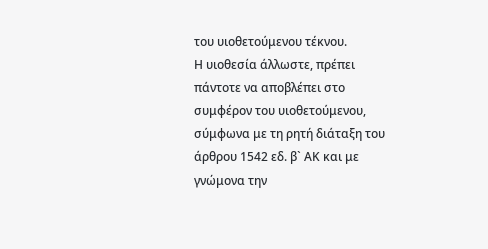του υιοθετούμενου τέκνου.
Η υιοθεσία άλλωστε, πρέπει πάντοτε να αποβλέπει στο συμφέρον του υιοθετούμενου, σύμφωνα με τη ρητή διάταξη του άρθρου 1542 εδ. β` ΑΚ και με γνώμονα την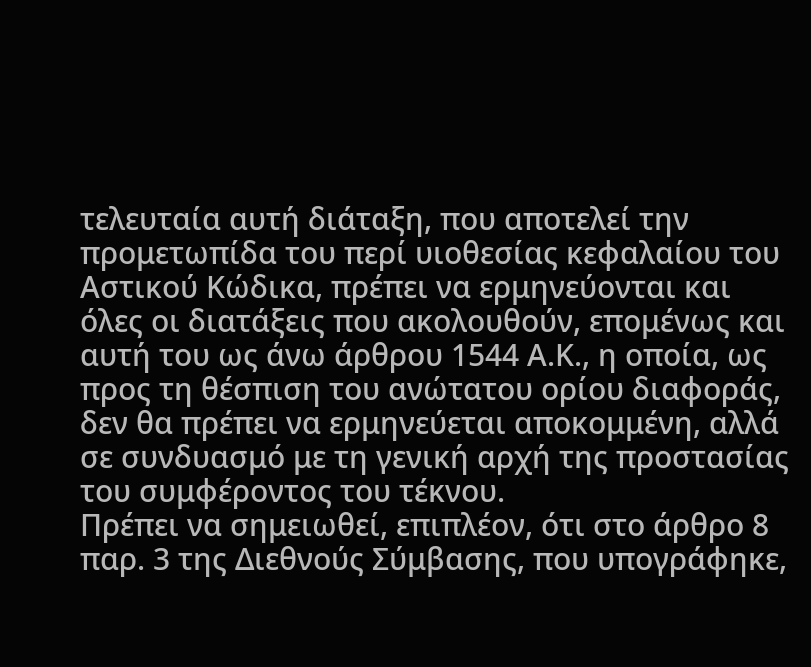τελευταία αυτή διάταξη, που αποτελεί την προμετωπίδα του περί υιοθεσίας κεφαλαίου του Αστικού Κώδικα, πρέπει να ερμηνεύονται και όλες οι διατάξεις που ακολουθούν, επομένως και αυτή του ως άνω άρθρου 1544 Α.Κ., η οποία, ως προς τη θέσπιση του ανώτατου ορίου διαφοράς, δεν θα πρέπει να ερμηνεύεται αποκομμένη, αλλά σε συνδυασμό με τη γενική αρχή της προστασίας του συμφέροντος του τέκνου.
Πρέπει να σημειωθεί, επιπλέον, ότι στο άρθρο 8 παρ. 3 της Διεθνούς Σύμβασης, που υπογράφηκε,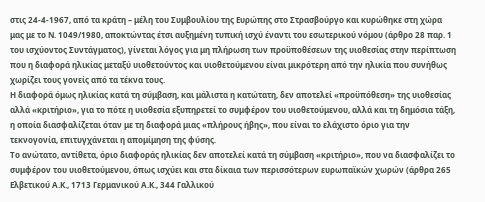στις 24-4-1967, από τα κράτη – μέλη του Συμβουλίου της Ευρώπης στο Στρασβούργο και κυρώθηκε στη χώρα μας με το Ν. 1049/1980, αποκτώντας έτσι αυξημένη τυπική ισχύ έναντι του εσωτερικού νόμου (άρθρο 28 παρ. 1 του ισχύοντος Συντάγματος), γίνεται λόγος για μη πλήρωση των προϋποθέσεων της υιοθεσίας στην περίπτωση που η διαφορά ηλικίας μεταξύ υιοθετούντος και υιοθετούμενου είναι μικρότερη από την ηλικία που συνήθως χωρίζει τους γονείς από τα τέκνα τους.
Η διαφορά όμως ηλικίας κατά τη σύμβαση, και μάλιστα η κατώτατη, δεν αποτελεί «προϋπόθεση» της υιοθεσίας αλλά «κριτήριο», για το πότε η υιοθεσία εξυπηρετεί το συμφέρον του υιοθετούμενου, αλλά και τη δημόσια τάξη, η οποία διασφαλίζεται όταν με τη διαφορά μιας «πλήρους ήβης», που είναι το ελάχιστο όριο για την τεκνογονία, επιτυγχάνεται η απομίμηση της φύσης.
Το ανώτατο, αντίθετα, όριο διαφοράς ηλικίας δεν αποτελεί κατά τη σύμβαση «κριτήριο», που να διασφαλίζει το συμφέρον του υιοθετούμενου, όπως ισχύει και στα δίκαια των περισσότερων ευρωπαϊκών χωρών (άρθρα 265 Ελβετικού Α.Κ., 1713 Γερμανικού Α.Κ., 344 Γαλλικού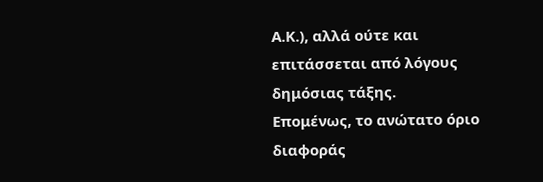Α.Κ.), αλλά ούτε και επιτάσσεται από λόγους δημόσιας τάξης.
Επομένως, το ανώτατο όριο διαφοράς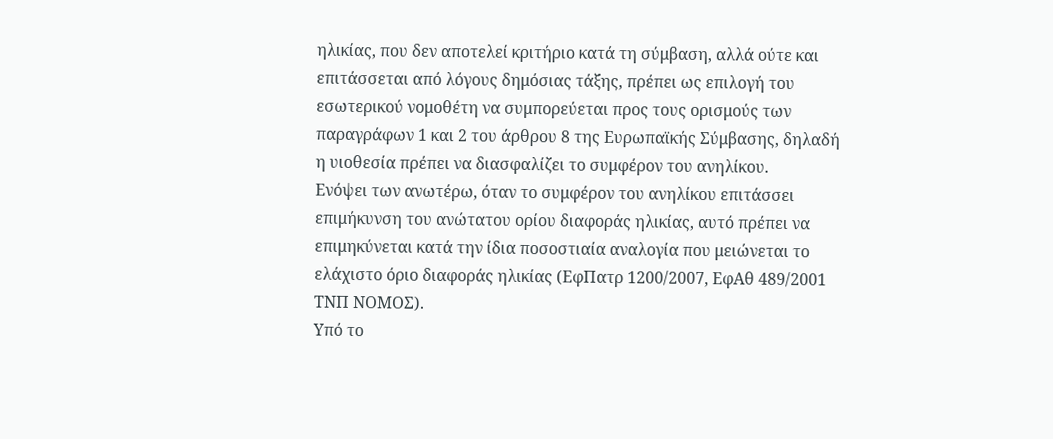ηλικίας, που δεν αποτελεί κριτήριο κατά τη σύμβαση, αλλά ούτε και επιτάσσεται από λόγους δημόσιας τάξης, πρέπει ως επιλογή του εσωτερικού νομοθέτη να συμπορεύεται προς τους ορισμούς των παραγράφων 1 και 2 του άρθρου 8 της Ευρωπαϊκής Σύμβασης, δηλαδή η υιοθεσία πρέπει να διασφαλίζει το συμφέρον του ανηλίκου.
Ενόψει των ανωτέρω, όταν το συμφέρον του ανηλίκου επιτάσσει επιμήκυνση του ανώτατου ορίου διαφοράς ηλικίας, αυτό πρέπει να επιμηκύνεται κατά την ίδια ποσοστιαία αναλογία που μειώνεται το ελάχιστο όριο διαφοράς ηλικίας (ΕφΠατρ 1200/2007, ΕφΑθ 489/2001 ΤΝΠ ΝΟΜΟΣ).
Υπό το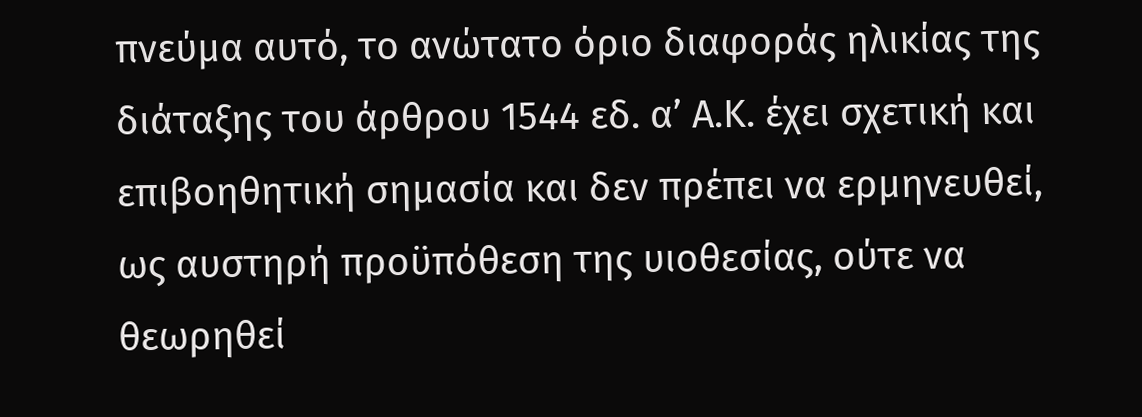πνεύμα αυτό, το ανώτατο όριο διαφοράς ηλικίας της διάταξης του άρθρου 1544 εδ. α’ Α.Κ. έχει σχετική και επιβοηθητική σημασία και δεν πρέπει να ερμηνευθεί, ως αυστηρή προϋπόθεση της υιοθεσίας, ούτε να θεωρηθεί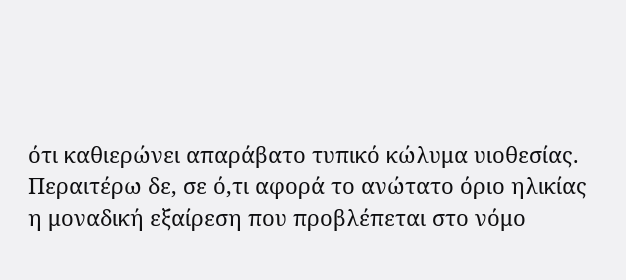ότι καθιερώνει απαράβατο τυπικό κώλυμα υιοθεσίας.
Περαιτέρω δε, σε ό,τι αφορά το ανώτατο όριο ηλικίας η μοναδική εξαίρεση που προβλέπεται στο νόμο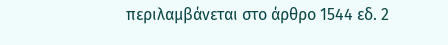περιλαμβάνεται στο άρθρο 1544 εδ. 2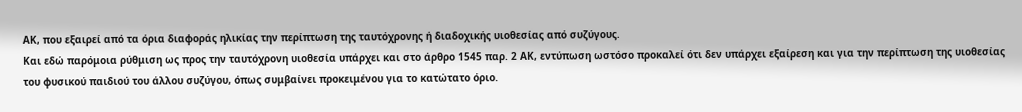ΑΚ, που εξαιρεί από τα όρια διαφοράς ηλικίας την περίπτωση της ταυτόχρονης ή διαδοχικής υιοθεσίας από συζύγους.
Και εδώ παρόμοια ρύθμιση ως προς την ταυτόχρονη υιοθεσία υπάρχει και στο άρθρο 1545 παρ. 2 ΑΚ, εντύπωση ωστόσο προκαλεί ότι δεν υπάρχει εξαίρεση και για την περίπτωση της υιοθεσίας του φυσικού παιδιού του άλλου συζύγου, όπως συμβαίνει προκειμένου για το κατώτατο όριο.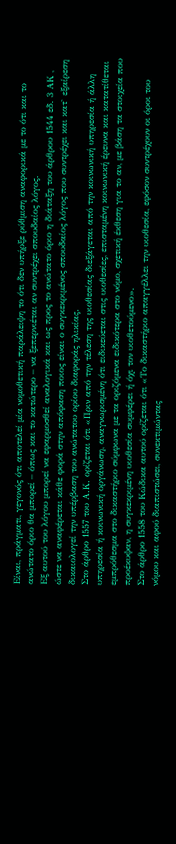Είναι, πράγματι, γεγονός ότι αποτελεί μία νομοθετική παράλειψη το ότι δεν υπήρξε ρύθμιση αναφορικά με το ότι και το ανώτατο όριο θα μπορεί – όπως και το κατώτερο – να ξεπερνιέται αν συντρέχει σπουδαίος λόγος.
Εξ αυτού του λόγου μπορεί να εφαρμοσθεί αναλογικά και ως προς το ανώτατο όριο η διάταξη του άρθρου 1544 εδ. 3 ΑΚ , ώστε να αναφέρεται κάθε φορά στην απόφαση ποιος είναι ο συγκεκριμένος σπουδαίος λόγος που συντρέχει και κατ` εξαίρεση δικαιολογεί την υπέρβαση του ανώτατου ορίου διαφοράς ηλικίας.
Στο άρθρο 1557 του Α.Κ. ορίζεται ότι «Πριν από την τέλεση της υιοθεσίας διεξάγεται από την κοινωνική υπηρεσία ή άλλη υπηρεσία ή κοινωνική οργάνωση, αναγνωρισμένη ότι ειδικεύεται στις υιοθεσίες, επισταμένη κοινωνική έρευνα και κατατίθεται εμπρόθεσμα στο δικαστήριο σύμφωνα με τα οριζόμενα ειδικότερα στο νόμο, σχετική έκθεση για το αν, με βάση τα στοιχεία που προέκυψαν, η συγκεκριμένη υιοθεσία συμφέρει ή όχι τον υιοθετούμενο».
Στο άρθρο 1558 του Κώδικα αυτού ορίζεται ότι «Το δικαστήριο απαγγέλλει την υιοθεσία, εφόσον συντρέχουν οι όροι του νόμου και αφού διαπιστώσει, συνεκτιμώντας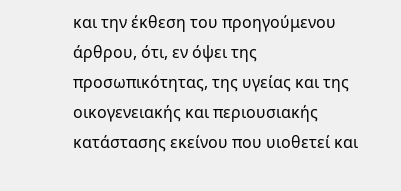και την έκθεση του προηγούμενου άρθρου, ότι, εν όψει της προσωπικότητας, της υγείας και της οικογενειακής και περιουσιακής κατάστασης εκείνου που υιοθετεί και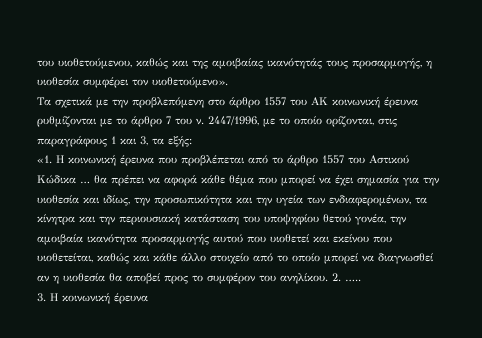του υιοθετούμενου, καθώς και της αμοιβαίας ικανότητάς τους προσαρμογής, η υιοθεσία συμφέρει τον υιοθετούμενο».
Τα σχετικά με την προβλεπόμενη στο άρθρο 1557 του ΑΚ κοινωνική έρευνα ρυθμίζονται με το άρθρο 7 του ν. 2447/1996, με το οποίο ορίζονται, στις παραγράφους 1 και 3, τα εξής:
«1. Η κοινωνική έρευνα που προβλέπεται από το άρθρο 1557 του Αστικού Κώδικα … θα πρέπει να αφορά κάθε θέμα που μπορεί να έχει σημασία για την υιοθεσία και ιδίως, την προσωπικότητα και την υγεία των ενδιαφερομένων, τα κίνητρα και την περιουσιακή κατάσταση του υποψηφίου θετού γονέα, την αμοιβαία ικανότητα προσαρμογής αυτού που υιοθετεί και εκείνου που υιοθετείται, καθώς και κάθε άλλο στοιχείο από το οποίο μπορεί να διαγνωσθεί αν η υιοθεσία θα αποβεί προς το συμφέρον του ανηλίκου. 2. …..
3. Η κοινωνική έρευνα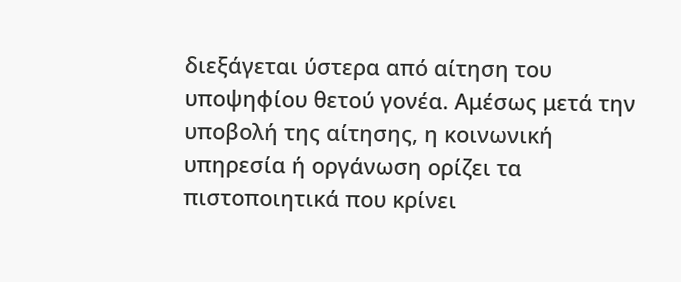διεξάγεται ύστερα από αίτηση του υποψηφίου θετού γονέα. Αμέσως μετά την υποβολή της αίτησης, η κοινωνική υπηρεσία ή οργάνωση ορίζει τα πιστοποιητικά που κρίνει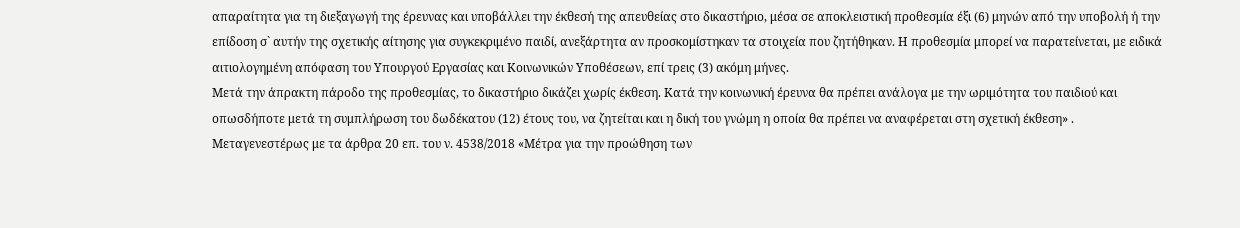απαραίτητα για τη διεξαγωγή της έρευνας και υποβάλλει την έκθεσή της απευθείας στο δικαστήριο, μέσα σε αποκλειστική προθεσμία έξι (6) μηνών από την υποβολή ή την επίδοση σ` αυτήν της σχετικής αίτησης για συγκεκριμένο παιδί, ανεξάρτητα αν προσκομίστηκαν τα στοιχεία που ζητήθηκαν. Η προθεσμία μπορεί να παρατείνεται, με ειδικά αιτιολογημένη απόφαση του Υπουργού Εργασίας και Κοινωνικών Υποθέσεων, επί τρεις (3) ακόμη μήνες.
Μετά την άπρακτη πάροδο της προθεσμίας, το δικαστήριο δικάζει χωρίς έκθεση. Κατά την κοινωνική έρευνα θα πρέπει ανάλογα με την ωριμότητα του παιδιού και οπωσδήποτε μετά τη συμπλήρωση του δωδέκατου (12) έτους του, να ζητείται και η δική του γνώμη η οποία θα πρέπει να αναφέρεται στη σχετική έκθεση» .
Μεταγενεστέρως με τα άρθρα 20 επ. του ν. 4538/2018 «Μέτρα για την προώθηση των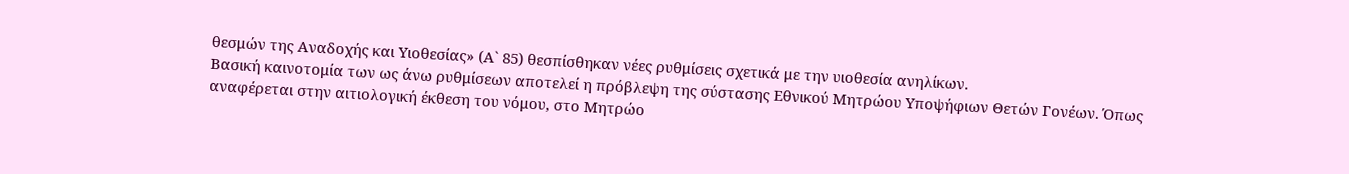θεσμών της Αναδοχής και Υιοθεσίας» (Α` 85) θεσπίσθηκαν νέες ρυθμίσεις σχετικά με την υιοθεσία ανηλίκων.
Βασική καινοτομία των ως άνω ρυθμίσεων αποτελεί η πρόβλεψη της σύστασης Εθνικού Μητρώου Υποψήφιων Θετών Γονέων. Όπως αναφέρεται στην αιτιολογική έκθεση του νόμου, στο Μητρώο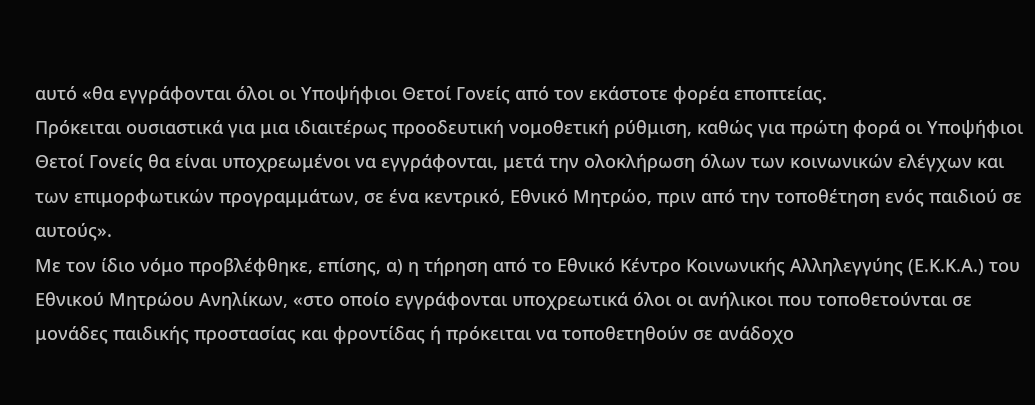αυτό «θα εγγράφονται όλοι οι Υποψήφιοι Θετοί Γονείς από τον εκάστοτε φορέα εποπτείας.
Πρόκειται ουσιαστικά για μια ιδιαιτέρως προοδευτική νομοθετική ρύθμιση, καθώς για πρώτη φορά οι Υποψήφιοι Θετοί Γονείς θα είναι υποχρεωμένοι να εγγράφονται, μετά την ολοκλήρωση όλων των κοινωνικών ελέγχων και των επιμορφωτικών προγραμμάτων, σε ένα κεντρικό, Εθνικό Μητρώο, πριν από την τοποθέτηση ενός παιδιού σε αυτούς».
Με τον ίδιο νόμο προβλέφθηκε, επίσης, α) η τήρηση από το Εθνικό Κέντρο Κοινωνικής Αλληλεγγύης (Ε.Κ.Κ.Α.) του Εθνικού Μητρώου Ανηλίκων, «στο οποίο εγγράφονται υποχρεωτικά όλοι οι ανήλικοι που τοποθετούνται σε μονάδες παιδικής προστασίας και φροντίδας ή πρόκειται να τοποθετηθούν σε ανάδοχο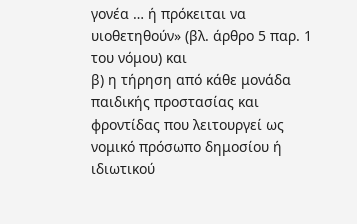γονέα … ή πρόκειται να υιοθετηθούν» (βλ. άρθρο 5 παρ. 1 του νόμου) και
β) η τήρηση από κάθε μονάδα παιδικής προστασίας και φροντίδας που λειτουργεί ως νομικό πρόσωπο δημοσίου ή ιδιωτικού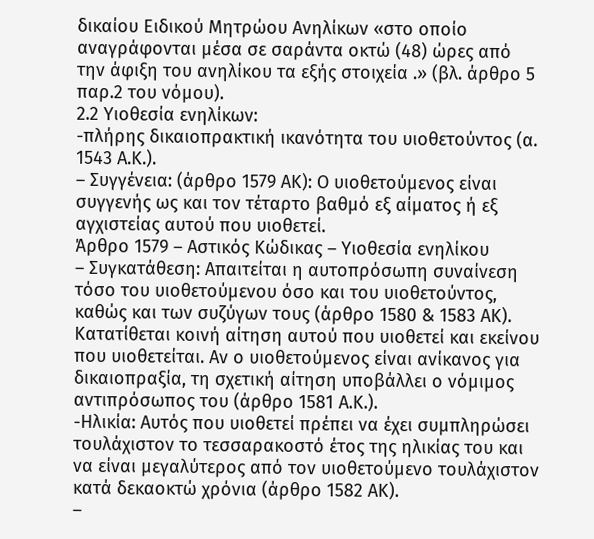δικαίου Ειδικού Μητρώου Ανηλίκων «στο οποίο αναγράφονται μέσα σε σαράντα οκτώ (48) ώρες από την άφιξη του ανηλίκου τα εξής στοιχεία .» (βλ. άρθρο 5 παρ.2 του νόμου).
2.2 Υιοθεσία ενηλίκων:
-πλήρης δικαιοπρακτική ικανότητα του υιοθετούντος (α. 1543 Α.Κ.).
– Συγγένεια: (άρθρο 1579 ΑΚ): Ο υιοθετούμενος είναι συγγενής ως και τον τέταρτο βαθμό εξ αίματος ή εξ αγχιστείας αυτού που υιοθετεί.
Άρθρο 1579 – Αστικός Κώδικας – Υιοθεσία ενηλίκου
– Συγκατάθεση: Απαιτείται η αυτοπρόσωπη συναίνεση τόσο του υιοθετούμενου όσο και του υιοθετούντος, καθώς και των συζύγων τους (άρθρο 1580 & 1583 ΑΚ). Κατατίθεται κοινή αίτηση αυτού που υιοθετεί και εκείνου που υιοθετείται. Αν ο υιοθετούμενος είναι ανίκανος για δικαιοπραξία, τη σχετική αίτηση υποβάλλει ο νόμιμος αντιπρόσωπος του (άρθρο 1581 Α.Κ.).
-Ηλικία: Αυτός που υιοθετεί πρέπει να έχει συμπληρώσει τουλάχιστον το τεσσαρακοστό έτος της ηλικίας του και να είναι μεγαλύτερος από τον υιοθετούμενο τουλάχιστον κατά δεκαοκτώ χρόνια (άρθρο 1582 ΑΚ).
–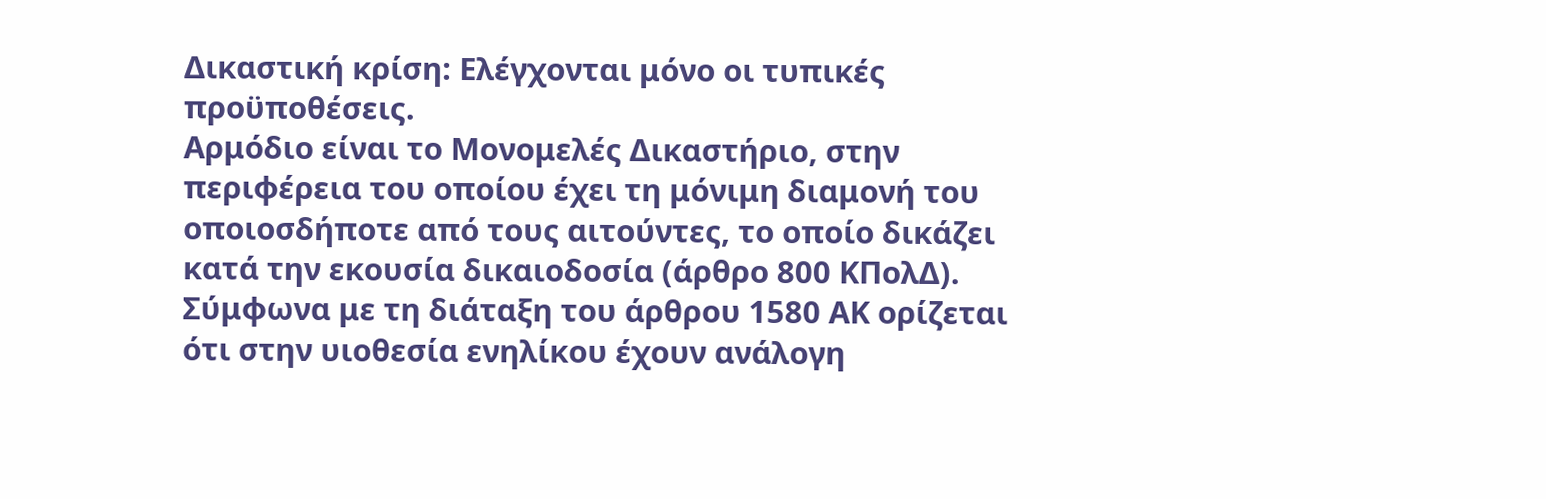Δικαστική κρίση: Ελέγχονται μόνο οι τυπικές προϋποθέσεις.
Αρμόδιο είναι το Μονομελές Δικαστήριο, στην περιφέρεια του οποίου έχει τη μόνιμη διαμονή του οποιοσδήποτε από τους αιτούντες, το οποίο δικάζει κατά την εκουσία δικαιοδοσία (άρθρο 800 ΚΠολΔ).
Σύμφωνα με τη διάταξη του άρθρου 1580 ΑΚ ορίζεται ότι στην υιοθεσία ενηλίκου έχουν ανάλογη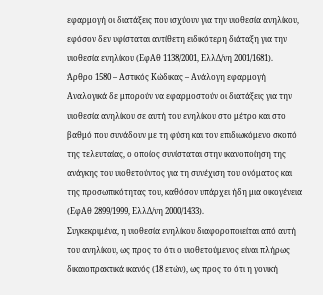εφαρμογή οι διατάξεις που ισχύουν για την υιοθεσία ανηλίκου, εφόσον δεν υφίσταται αντίθετη ειδικότερη διάταξη για την υιοθεσία ενηλίκου (ΕφΑθ 1138/2001, ΕλλΔ/νη 2001/1681).
Άρθρο 1580 – Αστικός Κώδικας – Ανάλογη εφαρμογή
Αναλογικά δε μπορούν να εφαρμοστούν οι διατάξεις για την υιοθεσία ανηλίκου σε αυτή του ενηλίκου στο μέτρο και στο βαθμό που συνάδουν με τη φύση και τον επιδιωκόμενο σκοπό της τελευταίας, ο οποίος συνίσταται στην ικανοποίηση της ανάγκης του υιοθετούντος για τη συνέχιση του ονόματος και της προσωπικότητας του, καθόσον υπάρχει ήδη μια οικογένεια (ΕφΑθ 2899/1999, ΕλλΔ/νη 2000/1433).
Συγκεκριμένα, η υιοθεσία ενηλίκου διαφοροποιείται από αυτή του ανηλίκου, ως προς το ότι ο υιοθετούμενος είναι πλήρως δικαιοπρακτικά ικανός (18 ετών), ως προς το ότι η γονική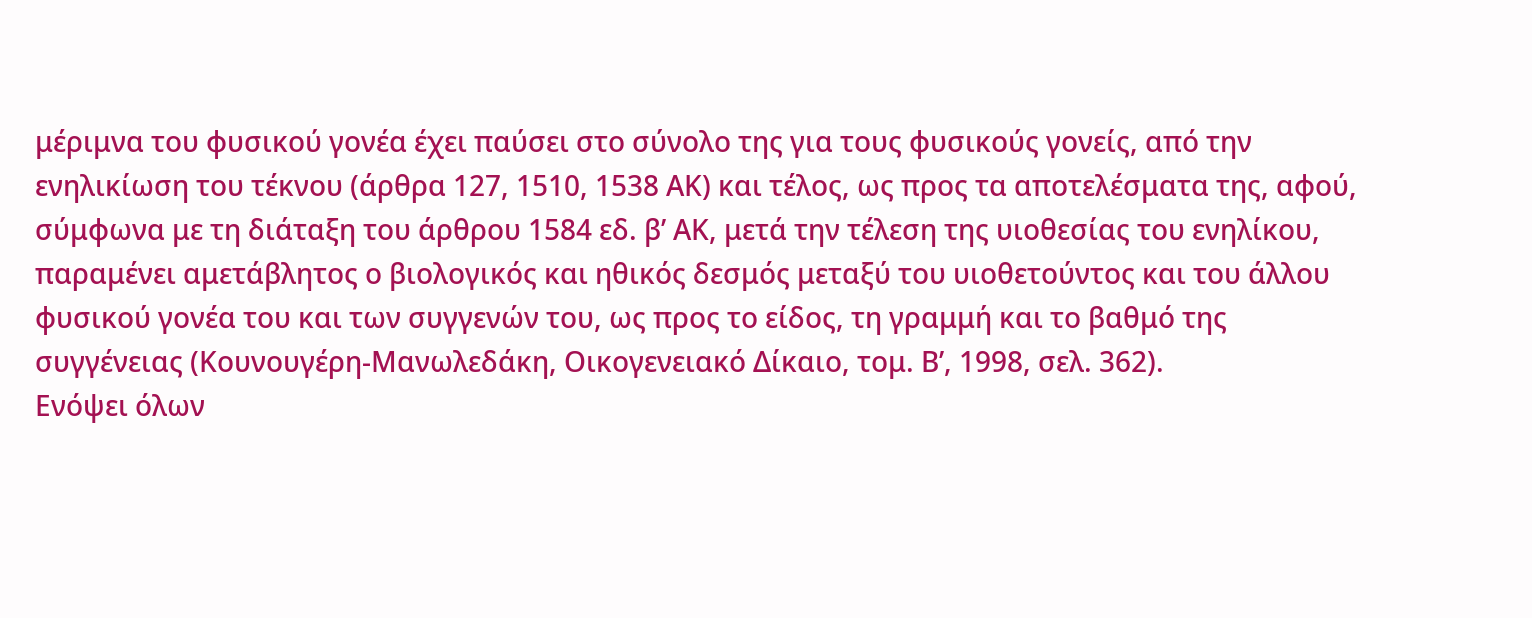μέριμνα του φυσικού γονέα έχει παύσει στο σύνολο της για τους φυσικούς γονείς, από την ενηλικίωση του τέκνου (άρθρα 127, 1510, 1538 ΑΚ) και τέλος, ως προς τα αποτελέσματα της, αφού, σύμφωνα με τη διάταξη του άρθρου 1584 εδ. β’ ΑΚ, μετά την τέλεση της υιοθεσίας του ενηλίκου, παραμένει αμετάβλητος ο βιολογικός και ηθικός δεσμός μεταξύ του υιοθετούντος και του άλλου φυσικού γονέα του και των συγγενών του, ως προς το είδος, τη γραμμή και το βαθμό της συγγένειας (Κουνουγέρη-Μανωλεδάκη, Οικογενειακό Δίκαιο, τομ. Β’, 1998, σελ. 362).
Ενόψει όλων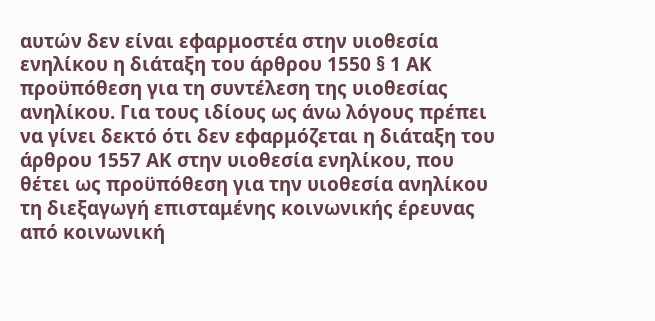αυτών δεν είναι εφαρμοστέα στην υιοθεσία ενηλίκου η διάταξη του άρθρου 1550 § 1 ΑΚ προϋπόθεση για τη συντέλεση της υιοθεσίας ανηλίκου. Για τους ιδίους ως άνω λόγους πρέπει να γίνει δεκτό ότι δεν εφαρμόζεται η διάταξη του άρθρου 1557 ΑΚ στην υιοθεσία ενηλίκου, που θέτει ως προϋπόθεση για την υιοθεσία ανηλίκου τη διεξαγωγή επισταμένης κοινωνικής έρευνας από κοινωνική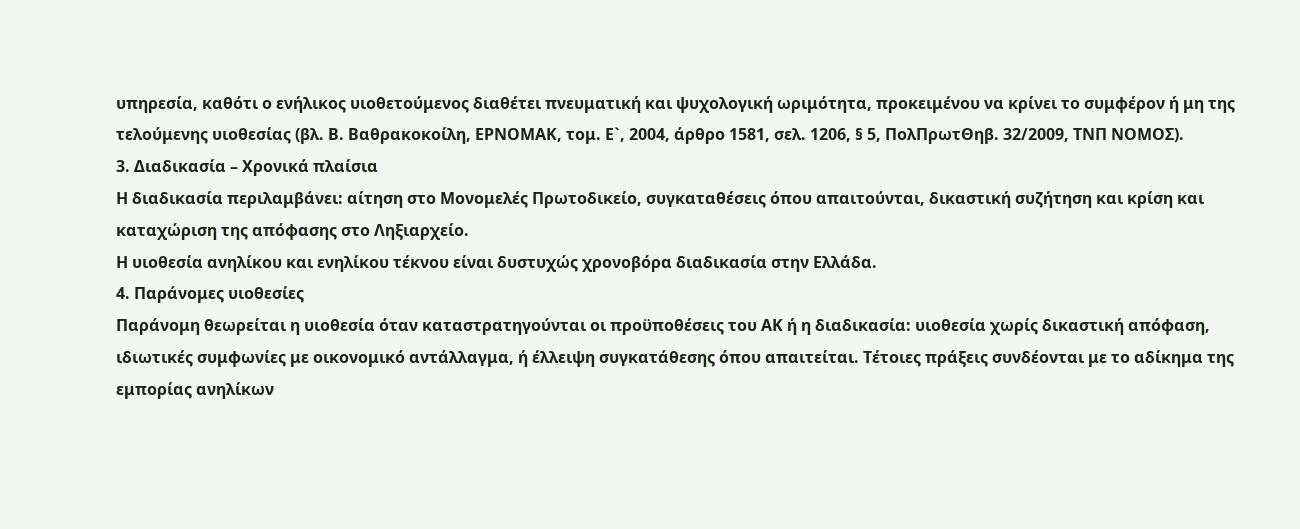υπηρεσία, καθότι ο ενήλικος υιοθετούμενος διαθέτει πνευματική και ψυχολογική ωριμότητα, προκειμένου να κρίνει το συμφέρον ή μη της τελούμενης υιοθεσίας (βλ. Β. Βαθρακοκοίλη, ΕΡΝΟΜΑΚ, τομ. Ε`, 2004, άρθρο 1581, σελ. 1206, § 5, ΠολΠρωτΘηβ. 32/2009, ΤΝΠ ΝΟΜΟΣ).
3. Διαδικασία – Χρονικά πλαίσια
Η διαδικασία περιλαμβάνει: αίτηση στο Μονομελές Πρωτοδικείο, συγκαταθέσεις όπου απαιτούνται, δικαστική συζήτηση και κρίση και καταχώριση της απόφασης στο Ληξιαρχείο.
Η υιοθεσία ανηλίκου και ενηλίκου τέκνου είναι δυστυχώς χρονοβόρα διαδικασία στην Ελλάδα.
4. Παράνομες υιοθεσίες
Παράνομη θεωρείται η υιοθεσία όταν καταστρατηγούνται οι προϋποθέσεις του ΑΚ ή η διαδικασία: υιοθεσία χωρίς δικαστική απόφαση, ιδιωτικές συμφωνίες με οικονομικό αντάλλαγμα, ή έλλειψη συγκατάθεσης όπου απαιτείται. Τέτοιες πράξεις συνδέονται με το αδίκημα της εμπορίας ανηλίκων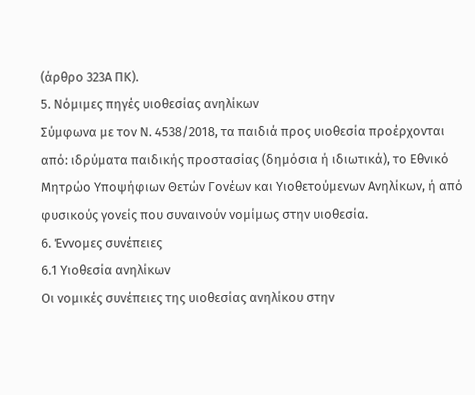(άρθρο 323Α ΠΚ).
5. Νόμιμες πηγές υιοθεσίας ανηλίκων
Σύμφωνα με τον Ν. 4538/2018, τα παιδιά προς υιοθεσία προέρχονται από: ιδρύματα παιδικής προστασίας (δημόσια ή ιδιωτικά), το Εθνικό Μητρώο Υποψήφιων Θετών Γονέων και Υιοθετούμενων Ανηλίκων, ή από φυσικούς γονείς που συναινούν νομίμως στην υιοθεσία.
6. Έννομες συνέπειες
6.1 Υιοθεσία ανηλίκων
Οι νομικές συνέπειες της υιοθεσίας ανηλίκου στην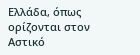Ελλάδα, όπως ορίζονται στον Αστικό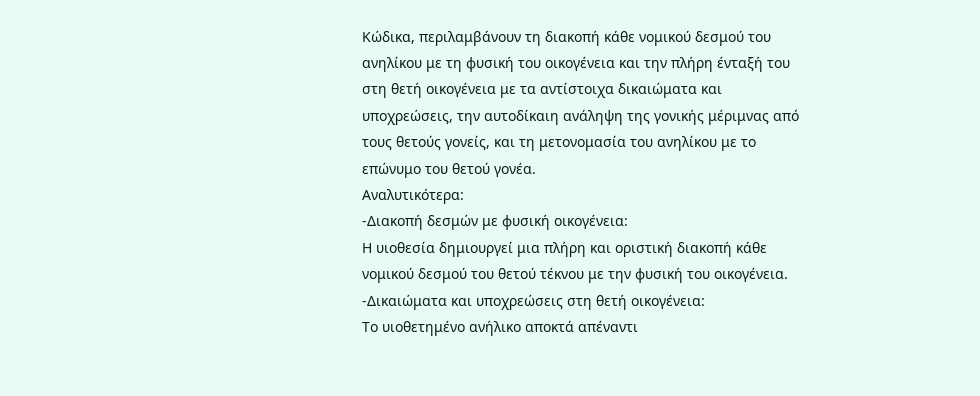Κώδικα, περιλαμβάνουν τη διακοπή κάθε νομικού δεσμού του ανηλίκου με τη φυσική του οικογένεια και την πλήρη ένταξή του στη θετή οικογένεια με τα αντίστοιχα δικαιώματα και υποχρεώσεις, την αυτοδίκαιη ανάληψη της γονικής μέριμνας από τους θετούς γονείς, και τη μετονομασία του ανηλίκου με το επώνυμο του θετού γονέα.
Αναλυτικότερα:
-Διακοπή δεσμών με φυσική οικογένεια:
Η υιοθεσία δημιουργεί μια πλήρη και οριστική διακοπή κάθε νομικού δεσμού του θετού τέκνου με την φυσική του οικογένεια.
-Δικαιώματα και υποχρεώσεις στη θετή οικογένεια:
Το υιοθετημένο ανήλικο αποκτά απέναντι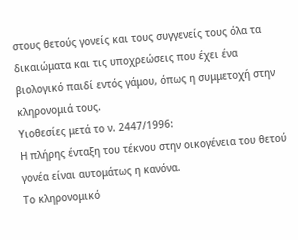στους θετούς γονείς και τους συγγενείς τους όλα τα δικαιώματα και τις υποχρεώσεις που έχει ένα βιολογικό παιδί εντός γάμου, όπως η συμμετοχή στην κληρονομιά τους.
Υιοθεσίες μετά το ν. 2447/1996:
Η πλήρης ένταξη του τέκνου στην οικογένεια του θετού γονέα είναι αυτομάτως η κανόνα.
Το κληρονομικό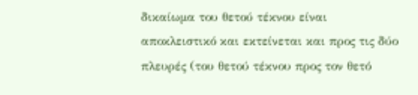δικαίωμα του θετού τέκνου είναι αποκλειστικό και εκτείνεται και προς τις δύο πλευρές (του θετού τέκνου προς τον θετό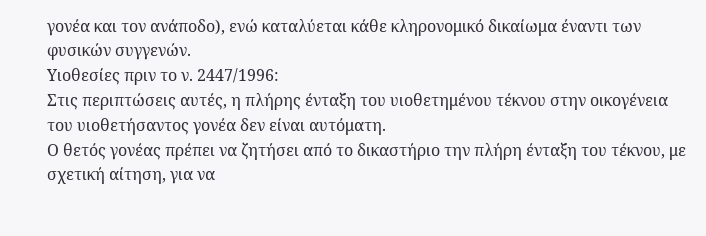γονέα και τον ανάποδο), ενώ καταλύεται κάθε κληρονομικό δικαίωμα έναντι των φυσικών συγγενών.
Υιοθεσίες πριν το ν. 2447/1996:
Στις περιπτώσεις αυτές, η πλήρης ένταξη του υιοθετημένου τέκνου στην οικογένεια του υιοθετήσαντος γονέα δεν είναι αυτόματη.
Ο θετός γονέας πρέπει να ζητήσει από το δικαστήριο την πλήρη ένταξη του τέκνου, με σχετική αίτηση, για να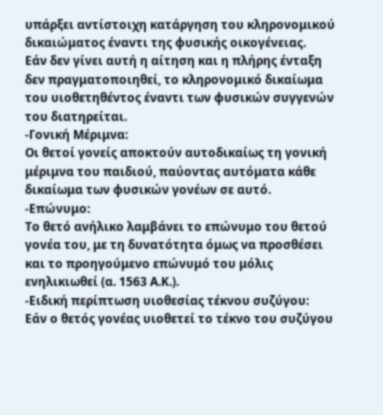υπάρξει αντίστοιχη κατάργηση του κληρονομικού δικαιώματος έναντι της φυσικής οικογένειας.
Εάν δεν γίνει αυτή η αίτηση και η πλήρης ένταξη δεν πραγματοποιηθεί, το κληρονομικό δικαίωμα του υιοθετηθέντος έναντι των φυσικών συγγενών του διατηρείται.
-Γονική Μέριμνα:
Οι θετοί γονείς αποκτούν αυτοδικαίως τη γονική μέριμνα του παιδιού, παύοντας αυτόματα κάθε δικαίωμα των φυσικών γονέων σε αυτό.
-Επώνυμο:
Το θετό ανήλικο λαμβάνει το επώνυμο του θετού γονέα του, με τη δυνατότητα όμως να προσθέσει και το προηγούμενο επώνυμό του μόλις ενηλικιωθεί (α. 1563 Α.Κ.).
-Ειδική περίπτωση υιοθεσίας τέκνου συζύγου:
Εάν ο θετός γονέας υιοθετεί το τέκνο του συζύγου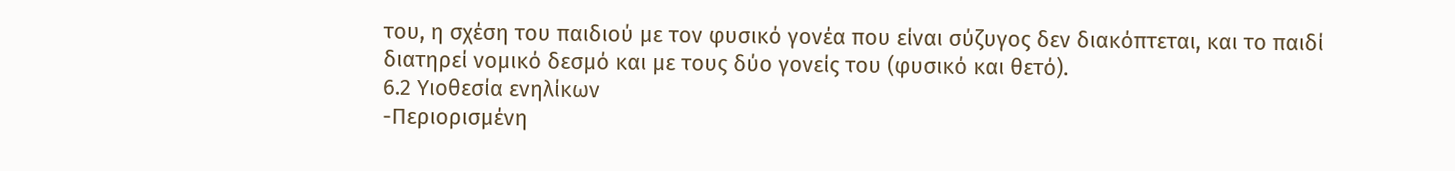του, η σχέση του παιδιού με τον φυσικό γονέα που είναι σύζυγος δεν διακόπτεται, και το παιδί διατηρεί νομικό δεσμό και με τους δύο γονείς του (φυσικό και θετό).
6.2 Υιοθεσία ενηλίκων
-Περιορισμένη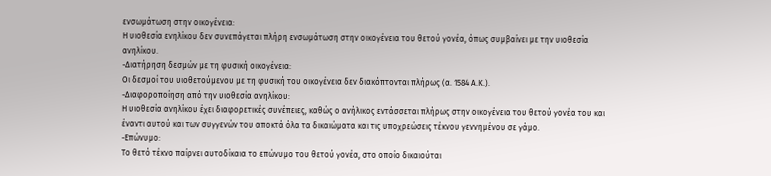ενσωμάτωση στην οικογένεια:
Η υιοθεσία ενηλίκου δεν συνεπάγεται πλήρη ενσωμάτωση στην οικογένεια του θετού γονέα, όπως συμβαίνει με την υιοθεσία ανηλίκου.
-Διατήρηση δεσμών με τη φυσική οικογένεια:
Οι δεσμοί του υιοθετούμενου με τη φυσική του οικογένεια δεν διακόπτονται πλήρως (α. 1584 Α.Κ.).
-Διαφοροποίηση από την υιοθεσία ανηλίκου:
Η υιοθεσία ανηλίκου έχει διαφορετικές συνέπειες, καθώς ο ανήλικος εντάσσεται πλήρως στην οικογένεια του θετού γονέα του και έναντι αυτού και των συγγενών του αποκτά όλα τα δικαιώματα και τις υποχρεώσεις τέκνου γεννημένου σε γάμο.
-Επώνυμο:
Το θετό τέκνο παίρνει αυτοδίκαια το επώνυμο του θετού γονέα, στο οποίο δικαιούται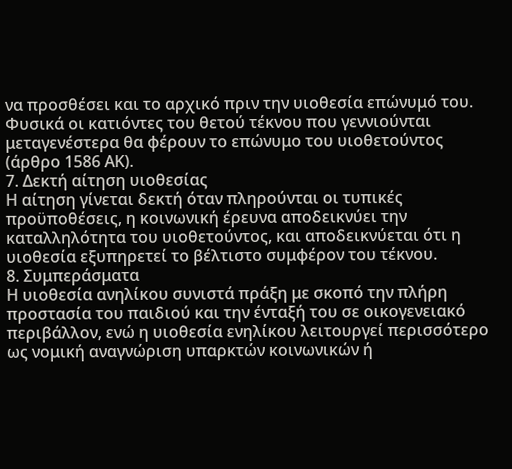να προσθέσει και το αρχικό πριν την υιοθεσία επώνυμό του. Φυσικά οι κατιόντες του θετού τέκνου που γεννιούνται μεταγενέστερα θα φέρουν το επώνυμο του υιοθετούντος (άρθρο 1586 ΑΚ).
7. Δεκτή αίτηση υιοθεσίας
Η αίτηση γίνεται δεκτή όταν πληρούνται οι τυπικές προϋποθέσεις, η κοινωνική έρευνα αποδεικνύει την καταλληλότητα του υιοθετούντος, και αποδεικνύεται ότι η υιοθεσία εξυπηρετεί το βέλτιστο συμφέρον του τέκνου.
8. Συμπεράσματα
Η υιοθεσία ανηλίκου συνιστά πράξη με σκοπό την πλήρη προστασία του παιδιού και την ένταξή του σε οικογενειακό περιβάλλον, ενώ η υιοθεσία ενηλίκου λειτουργεί περισσότερο ως νομική αναγνώριση υπαρκτών κοινωνικών ή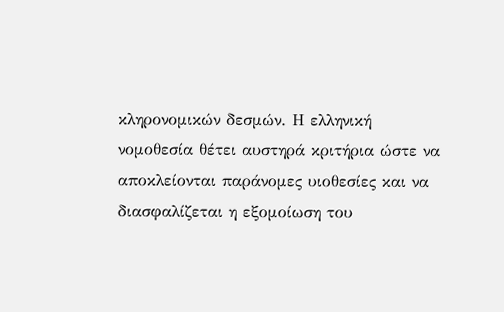κληρονομικών δεσμών. Η ελληνική νομοθεσία θέτει αυστηρά κριτήρια ώστε να αποκλείονται παράνομες υιοθεσίες και να διασφαλίζεται η εξομοίωση του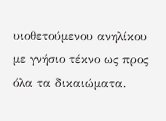υιοθετούμενου ανηλίκου με γνήσιο τέκνο ως προς όλα τα δικαιώματα.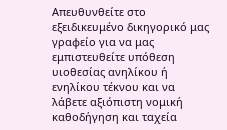Απευθυνθείτε στο εξειδικευμένο δικηγορικό μας γραφείο για να μας εμπιστευθείτε υπόθεση υιοθεσίας ανηλίκου ή ενηλίκου τέκνου και να λάβετε αξιόπιστη νομική καθοδήγηση και ταχεία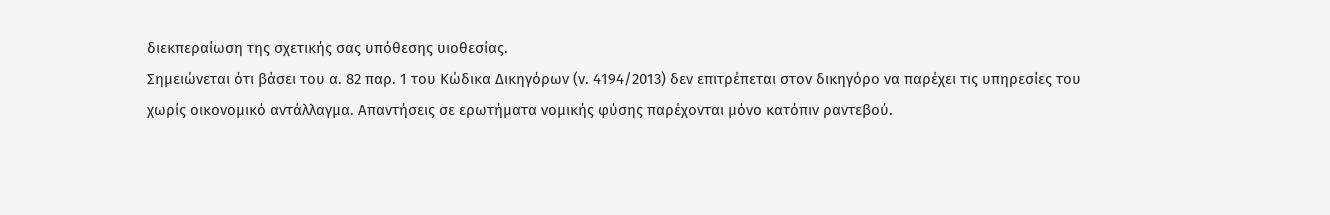διεκπεραίωση της σχετικής σας υπόθεσης υιοθεσίας.
Σημειώνεται ότι βάσει του α. 82 παρ. 1 του Κώδικα Δικηγόρων (ν. 4194/2013) δεν επιτρέπεται στον δικηγόρο να παρέχει τις υπηρεσίες του χωρίς οικονομικό αντάλλαγμα. Απαντήσεις σε ερωτήματα νομικής φύσης παρέχονται μόνο κατόπιν ραντεβού.